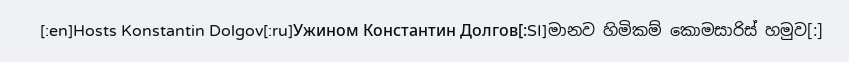[:en]Hosts Konstantin Dolgov[:ru]Ужином Константин Долгов[:SI]මානව හිමිකම් කොමසාරිස් හමුව[:]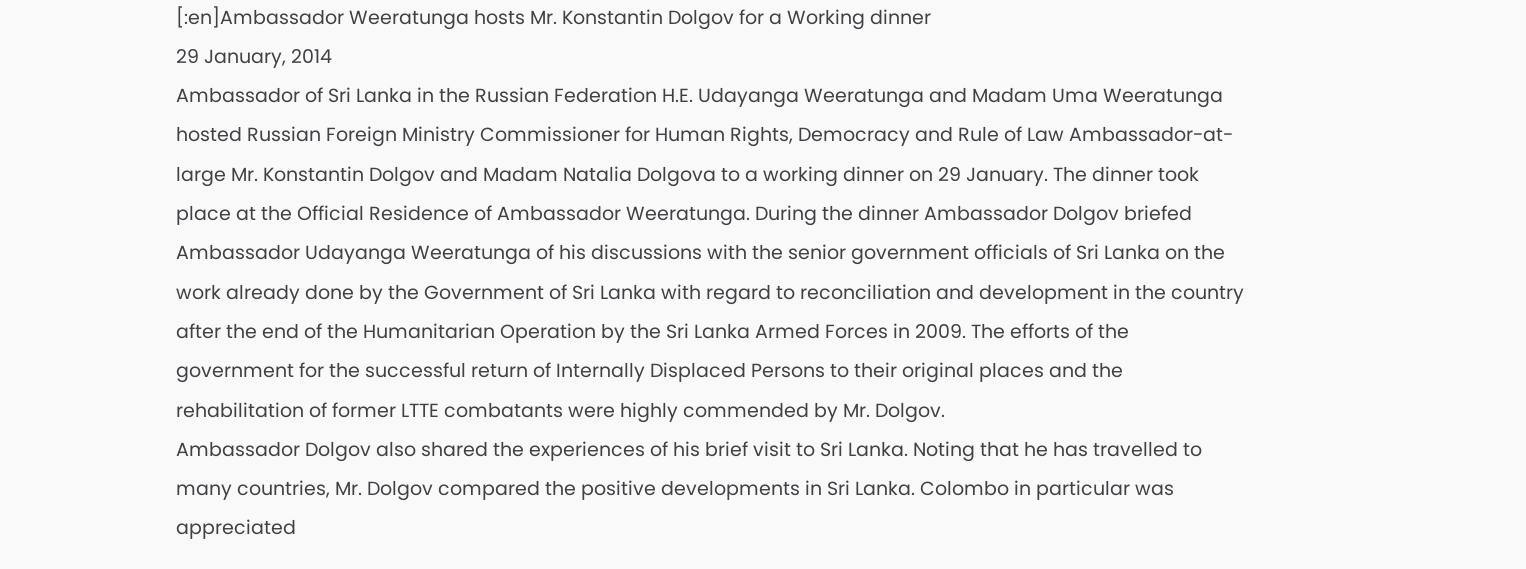[:en]Ambassador Weeratunga hosts Mr. Konstantin Dolgov for a Working dinner
29 January, 2014
Ambassador of Sri Lanka in the Russian Federation H.E. Udayanga Weeratunga and Madam Uma Weeratunga hosted Russian Foreign Ministry Commissioner for Human Rights, Democracy and Rule of Law Ambassador-at-large Mr. Konstantin Dolgov and Madam Natalia Dolgova to a working dinner on 29 January. The dinner took place at the Official Residence of Ambassador Weeratunga. During the dinner Ambassador Dolgov briefed Ambassador Udayanga Weeratunga of his discussions with the senior government officials of Sri Lanka on the work already done by the Government of Sri Lanka with regard to reconciliation and development in the country after the end of the Humanitarian Operation by the Sri Lanka Armed Forces in 2009. The efforts of the government for the successful return of Internally Displaced Persons to their original places and the rehabilitation of former LTTE combatants were highly commended by Mr. Dolgov.
Ambassador Dolgov also shared the experiences of his brief visit to Sri Lanka. Noting that he has travelled to many countries, Mr. Dolgov compared the positive developments in Sri Lanka. Colombo in particular was appreciated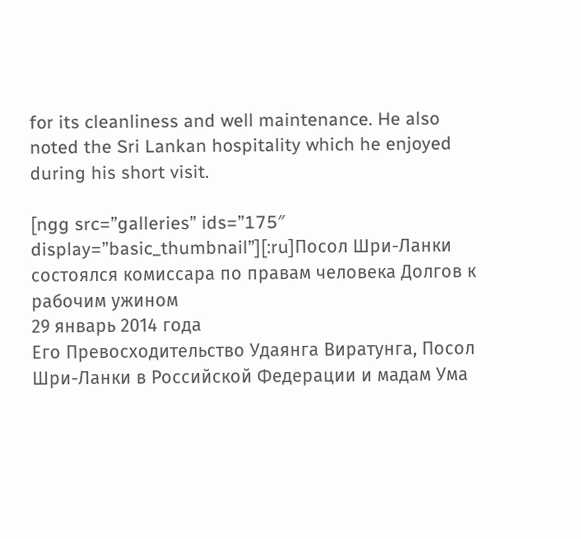for its cleanliness and well maintenance. He also noted the Sri Lankan hospitality which he enjoyed during his short visit.

[ngg src=”galleries” ids=”175″ display=”basic_thumbnail”][:ru]Посол Шри-Ланки состоялся комиссара по правам человека Долгов к рабочим ужином
29 январь 2014 года
Его Превосходительство Удаянга Виратунга, Посол Шри-Ланки в Российской Федерации и мадам Ума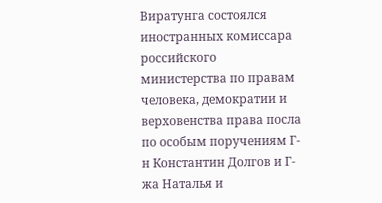Виратунга состоялся иностранных комиссара российского министерства по правам человека, демократии и верховенства права посла по особым поручениям Г-н Константин Долгов и Г-жа Наталья и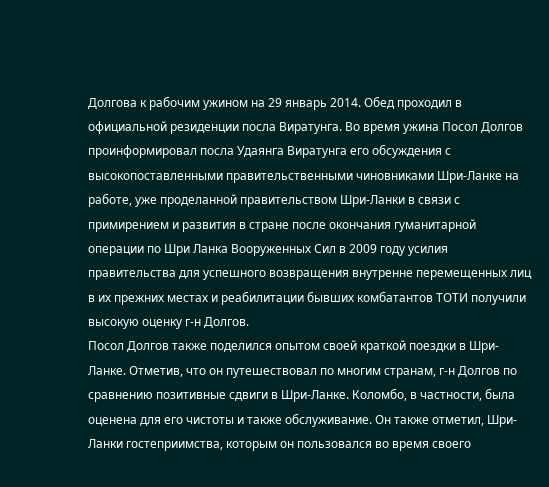Долгова к рабочим ужином на 29 январь 2014. Обед проходил в официальной резиденции посла Виратунга. Во время ужина Посол Долгов проинформировал посла Удаянга Виратунга его обсуждения с высокопоставленными правительственными чиновниками Шри-Ланке на работе, уже проделанной правительством Шри-Ланки в связи с примирением и развития в стране после окончания гуманитарной операции по Шри Ланка Вооруженных Сил в 2009 году усилия правительства для успешного возвращения внутренне перемещенных лиц в их прежних местах и реабилитации бывших комбатантов ТОТИ получили высокую оценку г-н Долгов.
Посол Долгов также поделился опытом своей краткой поездки в Шри-Ланке. Отметив, что он путешествовал по многим странам, г-н Долгов по сравнению позитивные сдвиги в Шри-Ланке. Коломбо, в частности, была оценена для его чистоты и также обслуживание. Он также отметил, Шри-Ланки гостеприимства, которым он пользовался во время своего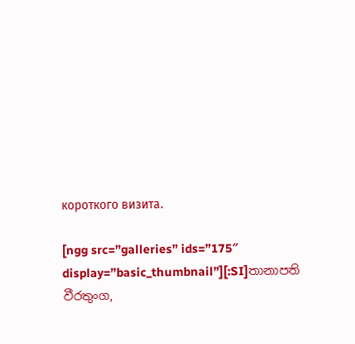короткого визита.

[ngg src=”galleries” ids=”175″ display=”basic_thumbnail”][:SI]තානාපති වීරතුංග,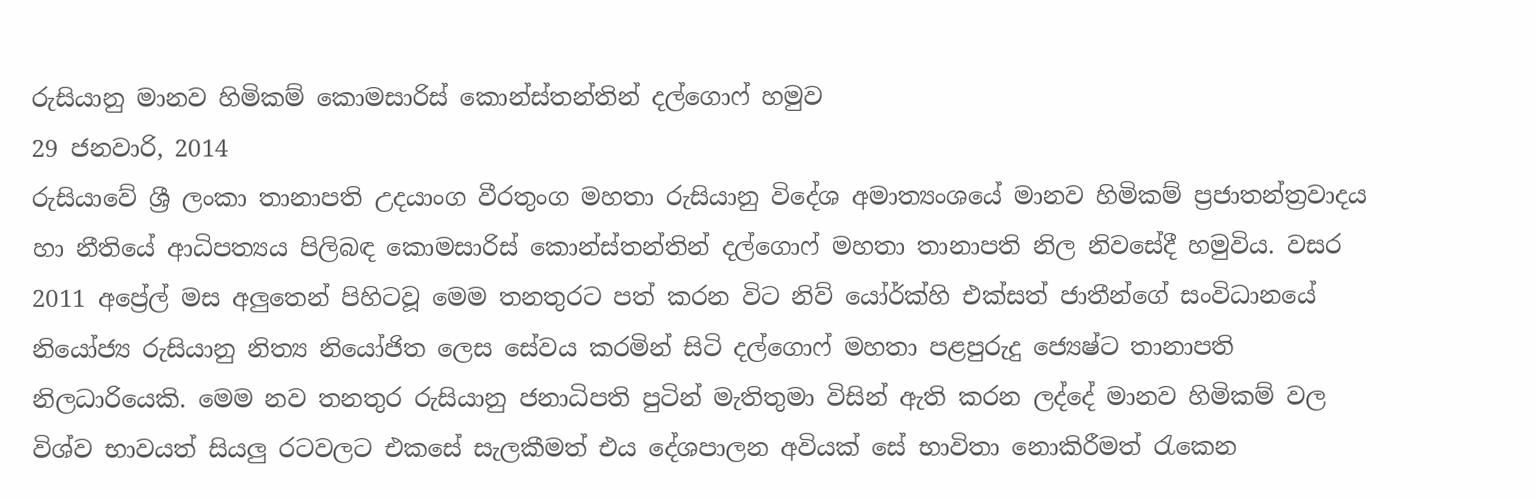රුසියානු මානව හිමිකම් කොමසාරිස් කොන්ස්තන්තින් දල්ගොෆ් හමුව
29 ජනවාරි, 2014
රුසියාවේ ශ්‍රී ලංකා තානාපති උදයාංග වීරතුංග මහතා රුසියානු විදේශ අමාත්‍යංශයේ මානව හිමිකම් ප්‍රජාතන්ත්‍රවාදය හා නීතියේ ආධිපත්‍යය පිලිබඳ කොමසාරිස් කොන්ස්තන්තින් දල්ගොෆ් මහතා තානාපති නිල නිවසේදී හමුවිය. වසර 2011 අප්‍රේල් මස අලුතෙන් පිහිටවූ මෙම තනතුරට පත් කරන විට නිව් යෝර්ක්හි එක්සත් ජාතීන්ගේ සංවිධානයේ නියෝජ්‍ය රුසියානු නිත්‍ය නියෝජිත ලෙස සේවය කරමින් සිටි දල්ගොෆ් මහතා පළපුරුදු ජ්‍යෙෂ්ට තානාපති නිලධාරියෙකි. මෙම නව තනතුර රුසියානු ජනාධිපති පුටින් මැතිතුමා විසින් ඇති කරන ලද්දේ මානව හිමිකම් වල විශ්ව භාවයත් සියලු රටවලට එකසේ සැලකීමත් එය දේශපාලන අවියක් සේ භාවිතා නොකිරීමත් රැකෙන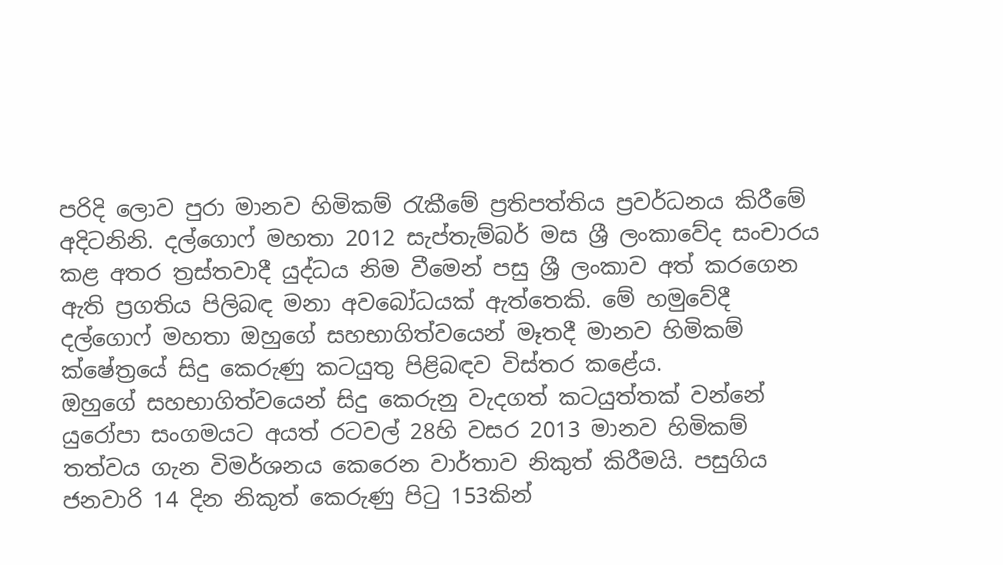පරිදි ලොව පුරා මානව හිමිකම් රැකීමේ ප්‍රතිපත්තිය ප්‍රවර්ධනය කිරීමේ අදිටනිනි. දල්ගොෆ් මහතා 2012 සැප්තැම්බර් මස ශ්‍රී ලංකාවේද සංචාරය කළ අතර ත්‍රස්තවාදී යුද්ධය නිම වීමෙන් පසු ශ්‍රී ලංකාව අත් කරගෙන ඇති ප්‍රගතිය පිලිබඳ මනා අවබෝධයක් ඇත්තෙකි. මේ හමුවේදී දල්ගොෆ් මහතා ඔහුගේ සහභාගිත්වයෙන් මෑතදී මානව හිමිකම් ක්ෂේත්‍රයේ සිදු කෙරුණු කටයුතු පිළිබඳව විස්තර කළේය.
ඔහුගේ සහභාගිත්වයෙන් සිදු කෙරුනු වැදගත් කටයුත්තක් වන්නේ යුරෝපා සංගමයට අයත් රටවල් 28හි වසර 2013 මානව හිමිකම් තත්වය ගැන විමර්ශනය කෙරෙන වාර්තාව නිකුත් කිරීමයි. පසුගිය ජනවාරි 14 දින නිකුත් කෙරුණු පිටු 153කින්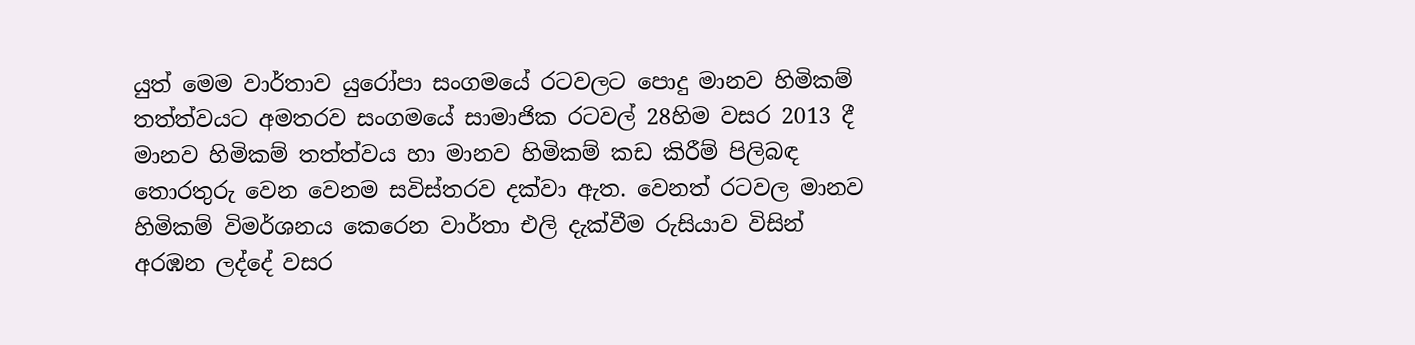යුත් මෙම වාර්තාව යුරෝපා සංගමයේ රටවලට පොදු මානව හිමිකම් තත්ත්වයට අමතරව සංගමයේ සාමාජික රටවල් 28හිම වසර 2013 දී මානව හිමිකම් තත්ත්වය හා මානව හිමිකම් කඩ කිරීම් පිලිබඳ තොරතුරු වෙන වෙනම සවිස්තරව දක්වා ඇත. වෙනත් රටවල මානව හිමිකම් විමර්ශනය කෙරෙන වාර්තා එලි දැක්වීම රුසියාව විසින් අරඹන ලද්දේ වසර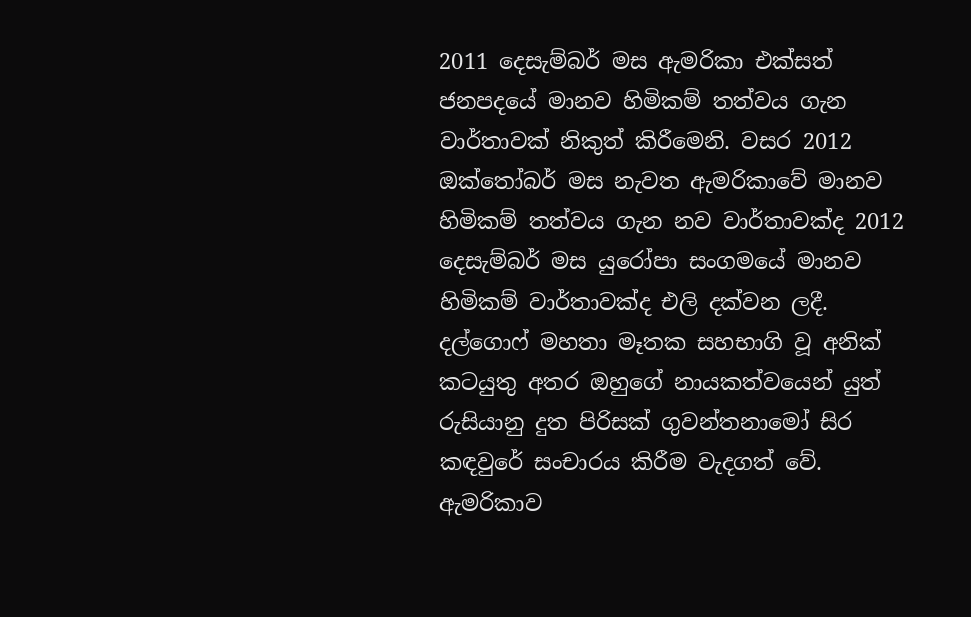2011 දෙසැම්බර් මස ඇමරිකා එක්සත් ජනපදයේ මානව හිමිකම් තත්වය ගැන වාර්තාවක් නිකුත් කිරීමෙනි. වසර 2012 ඔක්තෝබර් මස නැවත ඇමරිකාවේ මානව හිමිකම් තත්වය ගැන නව වාර්තාවක්ද 2012 දෙසැම්බර් මස යුරෝපා සංගමයේ මානව හිමිකම් වාර්තාවක්ද එලි දක්වන ලදී.
දල්ගොෆ් මහතා මෑතක සහභාගි වූ අනික් කටයුතු අතර ඔහුගේ නායකත්වයෙන් යුත් රුසියානු දුත පිරිසක් ගුවන්තනාමෝ සිර කඳවුරේ සංචාරය කිරීම වැදගත් වේ. ඇමරිකාව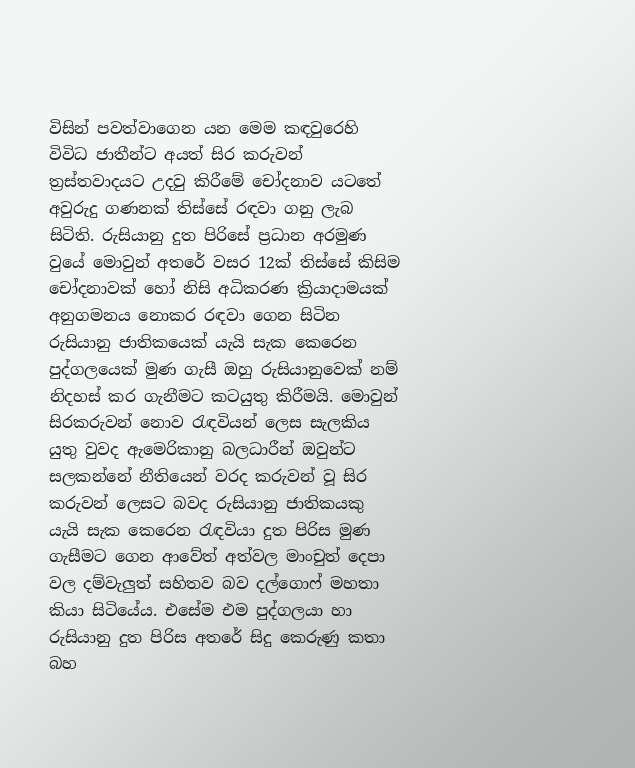විසින් පවත්වාගෙන යන මෙම කඳවුරෙහි විවිධ ජාතීන්ට අයත් සිර කරුවන් ත්‍රස්තවාදයට උදවු කිරීමේ චෝදනාව යටතේ අවුරුදු ගණනක් තිස්සේ රඳවා ගනු ලැබ සිටිති. රුසියානු දුත පිරිසේ ප්‍රධාන අරමුණ වුයේ මොවුන් අතරේ වසර 12ක් තිස්සේ කිසිම චෝදනාවක් හෝ නිසි අධිකරණ ක්‍රියාදාමයක් අනුගමනය නොකර රඳවා ගෙන සිටින රුසියානු ජාතිකයෙක් යැයි සැක කෙරෙන පුද්ගලයෙක් මුණ ගැසී ඔහු රුසියානුවෙක් නම් නිදහස් කර ගැනීමට කටයුතු කිරීමයි. මොවුන් සිරකරුවන් නොව රැඳවියන් ලෙස සැලකිය යුතු වුවද ඇමෙරිකානු බලධාරීන් ඔවුන්ට සලකන්නේ නීතියෙන් වරද කරුවන් වූ සිර කරුවන් ලෙසට බවද රුසියානු ජාතිකයකු යැයි සැක කෙරෙන රැඳවියා දුත පිරිස මුණ ගැසීමට ගෙන ආවේත් අත්වල මාංචුත් දෙපා වල දම්වැලුත් සහිතව බව දල්ගොෆ් මහතා කියා සිටියේය. එසේම එම පුද්ගලයා හා රුසියානු දුත පිරිස අතරේ සිදු කෙරුණු කතා බහ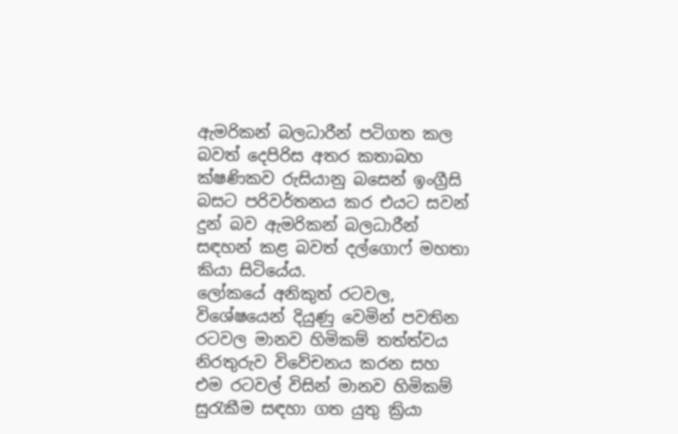ඇමරිකන් බලධාරීන් පටිගත කල බවත් දෙපිරිස අතර කතාබහ ක්ෂණිකව රුසියානු බසෙන් ඉංග්‍රීසි බසට පරිවර්තනය කර එයට සවන් දුන් බව ඇමරිකන් බලධාරීන් සඳහන් කළ බවත් දල්ගොෆ් මහතා කියා සිටියේය.
ලෝකයේ අනිකුත් රටවල, විශේෂයෙන් දියුණු වෙමින් පවතින රටවල මානව හිමිකම් තත්ත්වය නිරතුරුව විවේචනය කරන සහ එම රටවල් විසින් මානව හිමිකම් සුරැකීම සඳහා ගත යුතු ක්‍රියා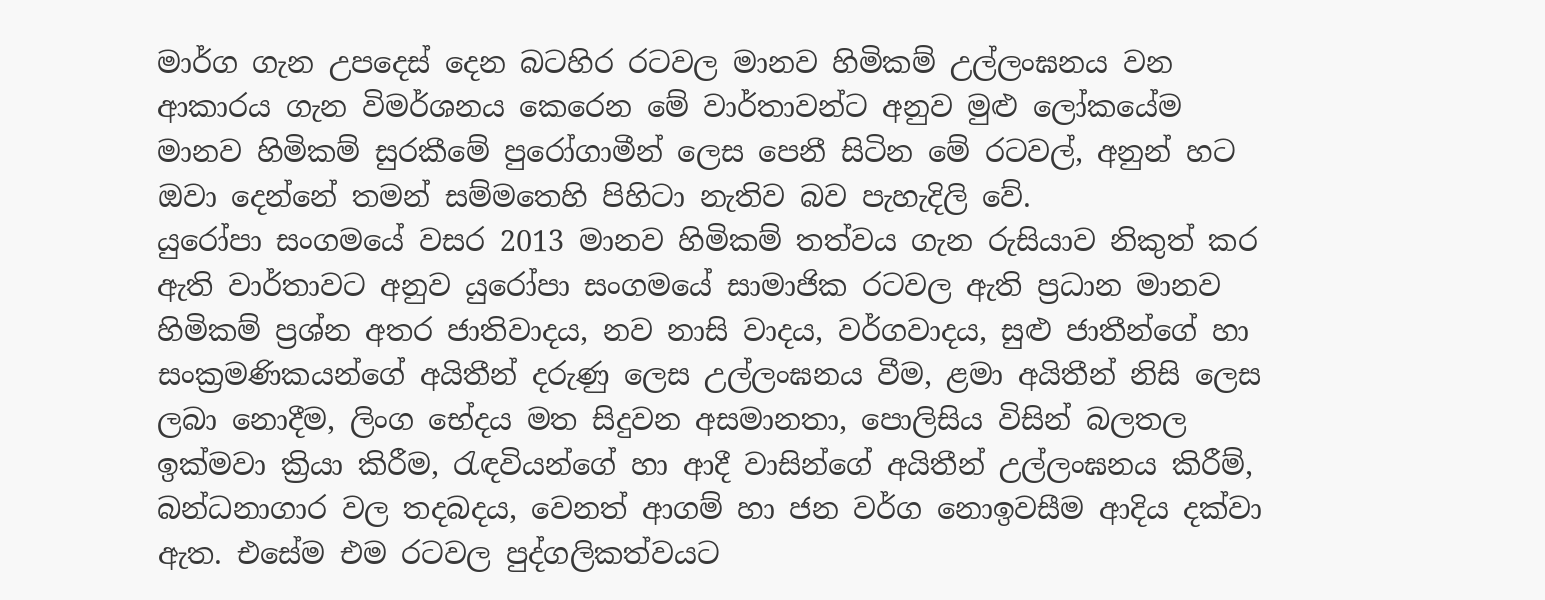මාර්ග ගැන උපදෙස් දෙන බටහිර රටවල මානව හිමිකම් උල්ලංඝනය වන ආකාරය ගැන විමර්ශනය කෙරෙන මේ වාර්තාවන්ට අනුව මුළු ලෝකයේම මානව හිමිකම් සුරකීමේ පුරෝගාමීන් ලෙස පෙනී සිටින මේ රටවල්, අනුන් හට ඔවා දෙන්නේ තමන් සම්මතෙහි පිහිටා නැතිව බව පැහැදිලි වේ.
යුරෝපා සංගමයේ වසර 2013 මානව හිමිකම් තත්වය ගැන රුසියාව නිකුත් කර ඇති වාර්තාවට අනුව යුරෝපා සංගමයේ සාමාජික රටවල ඇති ප්‍රධාන මානව හිමිකම් ප්‍රශ්න අතර ජාතිවාදය, නව නාසි වාදය, වර්ගවාදය, සුළු ජාතීන්ගේ හා සංක්‍රමණිකයන්ගේ අයිතීන් දරුණු ලෙස උල්ලංඝනය වීම, ළමා අයිතීන් නිසි ලෙස ලබා නොදීම, ලිංග භේදය මත සිදුවන අසමානතා, පොලිසිය විසින් බලතල ඉක්මවා ක්‍රියා කිරීම, රැඳවියන්ගේ හා ආදී වාසින්ගේ අයිතීන් උල්ලංඝනය කිරීම්, බන්ධනාගාර වල තදබදය, වෙනත් ආගම් හා ජන වර්ග නොඉවසීම ආදිය දක්වා ඇත. එසේම එම රටවල පුද්ගලිකත්වයට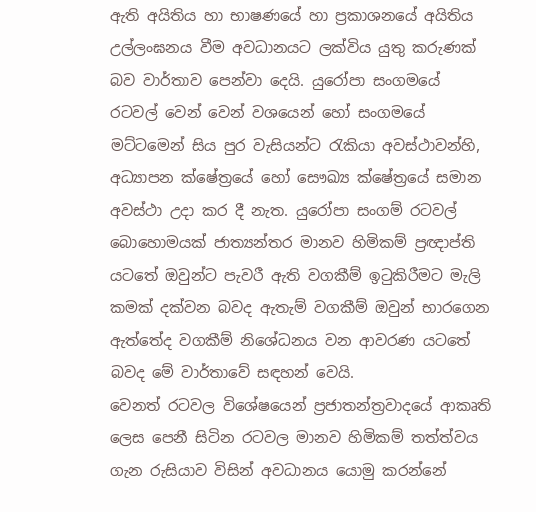ඇති අයිතිය හා භාෂණයේ හා ප්‍රකාශනයේ අයිතිය උල්ලංඝනය වීම අවධානයට ලක්විය යුතු කරුණක් බව වාර්තාව පෙන්වා දෙයි. යුරෝපා සංගමයේ රටවල් වෙන් වෙන් වශයෙන් හෝ සංගමයේ මට්ටමෙන් සිය පුර වැසියන්ට රැකියා අවස්ථාවන්හි, අධ්‍යාපන ක්ෂේත්‍රයේ හෝ සෞඛ්‍ය ක්ෂේත්‍රයේ සමාන අවස්ථා උදා කර දී නැත. යුරෝපා සංගම් රටවල් බොහොමයක් ජාත්‍යන්තර මානව හිමිකම් ප්‍රඥාප්ති යටතේ ඔවුන්ට පැවරී ඇති වගකීම් ඉටුකිරීමට මැලි කමක් දක්වන බවද ඇතැම් වගකීම් ඔවුන් භාරගෙන ඇත්තේද වගකීම් නිශේධනය වන ආවරණ යටතේ බවද මේ වාර්තාවේ සඳහන් වෙයි.
වෙනත් රටවල විශේෂයෙන් ප්‍රජාතන්ත්‍රවාදයේ ආකෘති ලෙස පෙනී සිටින රටවල මානව හිමිකම් තත්ත්වය ගැන රුසියාව විසින් අවධානය යොමු කරන්නේ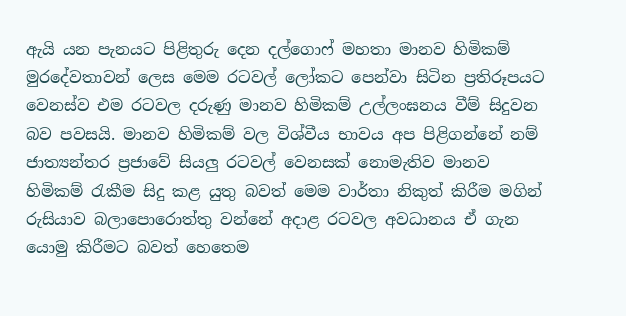ඇයි යන පැනයට පිළිතුරු දෙන දල්ගොෆ් මහතා මානව හිමිකම් මුරදේවතාවන් ලෙස මෙම රටවල් ලෝකට පෙන්වා සිටින ප්‍රතිරූපයට වෙනස්ව එම රටවල දරුණු මානව හිමිකම් උල්ලංඝනය වීම් සිදුවන බව පවසයි. මානව හිමිකම් වල විශ්වීය භාවය අප පිළිගන්නේ නම් ජාත්‍යන්තර ප්‍රජාවේ සියලු රටවල් වෙනසක් නොමැතිව මානව හිමිකම් රැකීම සිදු කළ යුතු බවත් මෙම වාර්තා නිකුත් කිරීම මගින් රුසියාව බලාපොරොත්තු වන්නේ අදාළ රටවල අවධානය ඒ ගැන යොමු කිරීමට බවත් හෙතෙම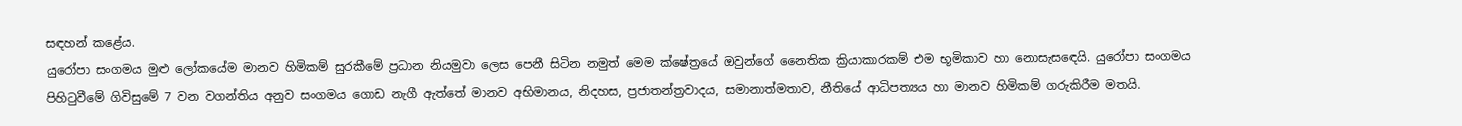සඳහන් කළේය.
යුරෝපා සංගමය මුළු ලෝකයේම මානව හිමිකම් සුරකීමේ ප්‍රධාන නියමුවා ලෙස පෙනී සිටින නමුත් මෙම ක්ෂේත්‍රයේ ඔවුන්ගේ නෛතික ක්‍රියාකාරකම් එම භූමිකාව හා නොසැසඳෙයි. යුරෝපා සංගමය පිහිටුවීමේ ගිවිසුමේ 7 වන වගන්තිය අනුව සංගමය ගොඩ නැගී ඇත්තේ මානව අභිමානය, නිදහස, ප්‍රජාතන්ත්‍රවාදය, සමානාත්මතාව, නීතියේ ආධිපත්‍යය හා මානව හිමිකම් ගරුකිරීම මතයි.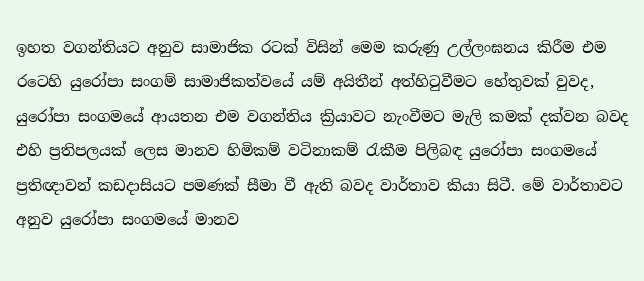ඉහත වගන්තියට අනුව සාමාජික රටක් විසින් මෙම කරුණු උල්ලංඝනය කිරීම එම රටෙහි යුරෝපා සංගම් සාමාජිකත්වයේ යම් අයිතීන් අත්හිටුවීමට හේතුවක් වුවද, යුරෝපා සංගමයේ ආයතන එම වගන්තිය ක්‍රියාවට නැංවීමට මැලි කමක් දක්වන බවද එහි ප්‍රතිපලයක් ලෙස මානව හිමිකම් වටිනාකම් රැකීම පිලිබඳ යුරෝපා සංගමයේ ප්‍රතිඥාවන් කඩදාසියට පමණක් සීමා වී ඇති බවද වාර්තාව කියා සිටී. මේ වාර්තාවට අනුව යුරෝපා සංගමයේ මානව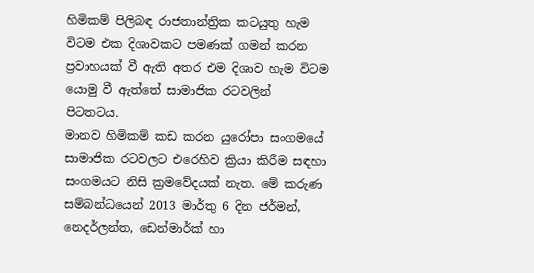හිමිකම් පිලිබඳ රාජතාන්ත්‍රික කටයුතු හැම විටම එක දිශාවකට පමණක් ගමන් කරන ප්‍රවාහයක් වී ඇති අතර එම දිශාව හැම විටම යොමු වී ඇත්තේ සාමාජික රටවලින් පිටතටය.
මානව හිමිකම් කඩ කරන යුරෝපා සංගමයේ සාමාජික රටවලට එරෙහිව ක්‍රියා කිරීම සඳහා සංගමයට නිසි ක්‍රමවේදයක් නැත. මේ කරුණ සම්බන්ධයෙන් 2013 මාර්තු 6 දින ජර්මන්, නෙදර්ලන්ත, ඩෙන්මාර්ක් හා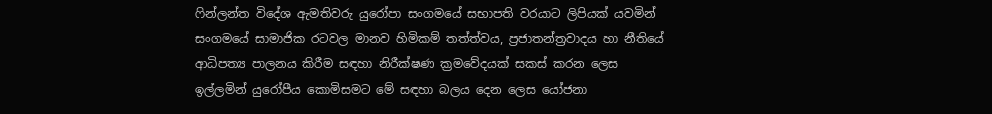ෆින්ලන්ත විදේශ ඇමතිවරු යුරෝපා සංගමයේ සභාපති වරයාට ලිපියක් යවමින් සංගමයේ සාමාජික රටවල මානව හිමිකම් තත්ත්වය, ප්‍රජාතන්ත්‍රවාදය හා නීතියේ ආධිපත්‍ය පාලනය කිරීම සඳහා නිරීක්ෂණ ක්‍රමවේදයක් සකස් කරන ලෙස ඉල්ලමින් යුරෝපීය කොමිසමට මේ සඳහා බලය දෙන ලෙස යෝජනා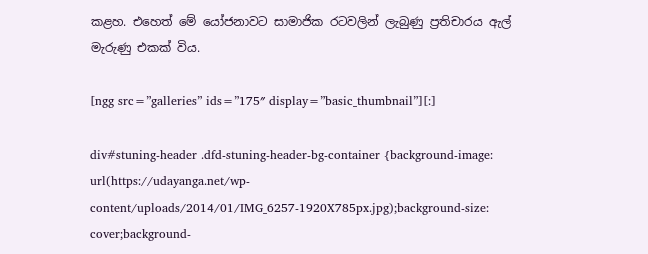කළහ. එහෙත් මේ යෝජනාවට සාමාජික රටවලින් ලැබුණු ප්‍රතිචාරය ඇල් මැරුණු එකක් විය.

[ngg src=”galleries” ids=”175″ display=”basic_thumbnail”][:]

div#stuning-header .dfd-stuning-header-bg-container {background-image: url(https://udayanga.net/wp-content/uploads/2014/01/IMG_6257-1920X785px.jpg);background-size: cover;background-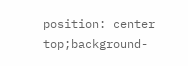position: center top;background-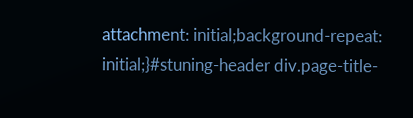attachment: initial;background-repeat: initial;}#stuning-header div.page-title-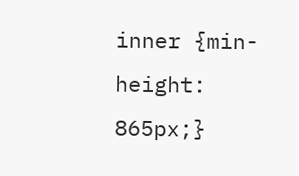inner {min-height: 865px;}